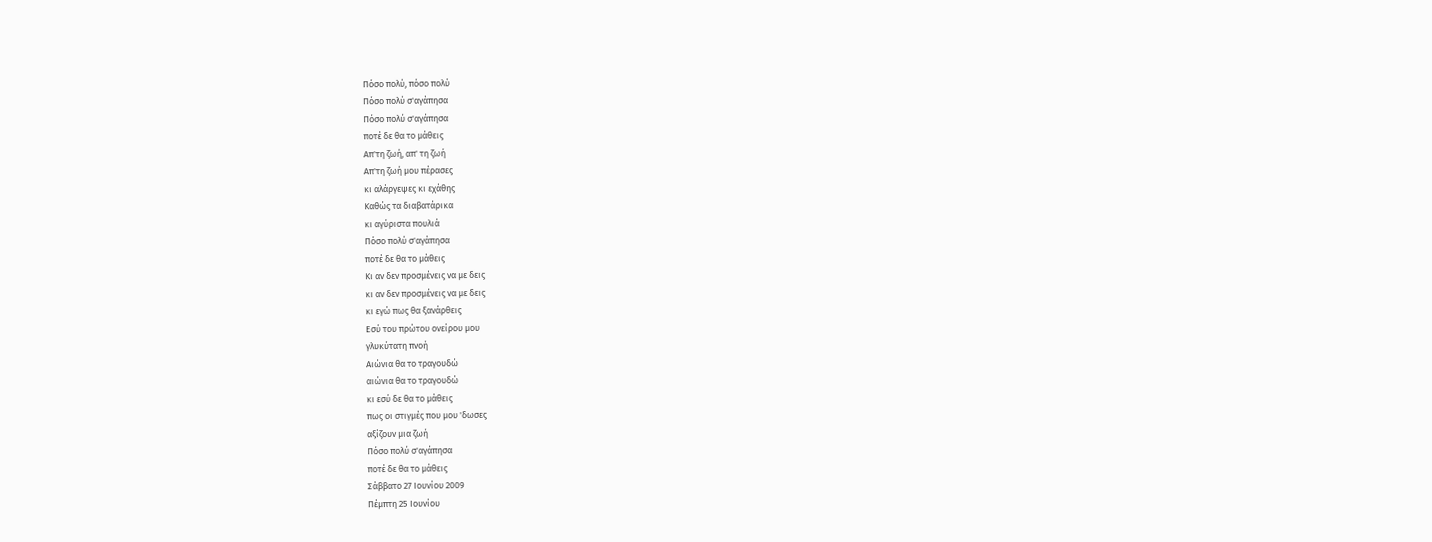Πόσο πολύ, πόσο πολύ
Πόσο πολύ σ'αγάπησα
Πόσο πολύ σ'αγάπησα
ποτέ δε θα το μάθεις
Απ'τη ζωή, απ' τη ζωή
Απ'τη ζωή μου πέρασες
κι αλάργεψες κι εχάθης
Καθώς τα διαβατάρικα
κι αγύριστα πουλιά
Πόσο πολύ σ'αγάπησα
ποτέ δε θα το μάθεις
Κι αν δεν προσμένεις να με δεις
κι αν δεν προσμένεις να με δεις
κι εγώ πως θα ξανάρθεις
Εσύ του πρώτου ονείρου μου
γλυκύτατη πνοή
Αιώνια θα το τραγουδώ
αιώνια θα το τραγουδώ
κι εσύ δε θα το μάθεις
πως οι στιγμές που μου 'δωσες
αξίζουν μια ζωή
Πόσο πολύ σ'αγάπησα
ποτέ δε θα το μάθεις
Σάββατο 27 Ιουνίου 2009
Πέμπτη 25 Ιουνίου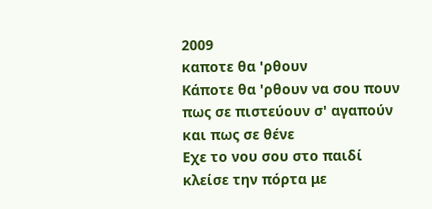2009
καποτε θα 'ρθουν
Κάποτε θα 'ρθουν να σου πουν
πως σε πιστεύουν σ' αγαπούν
και πως σε θένε
Εχε το νου σου στο παιδί
κλείσε την πόρτα με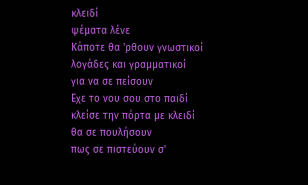κλειδί
ψέματα λένε
Κάποτε θα 'ρθουν γνωστικοί
λογάδες και γραμματικοί
για να σε πείσουν
Εχε το νου σου στο παιδί
κλείσε την πόρτα με κλειδί
θα σε πουλήσουν
πως σε πιστεύουν σ'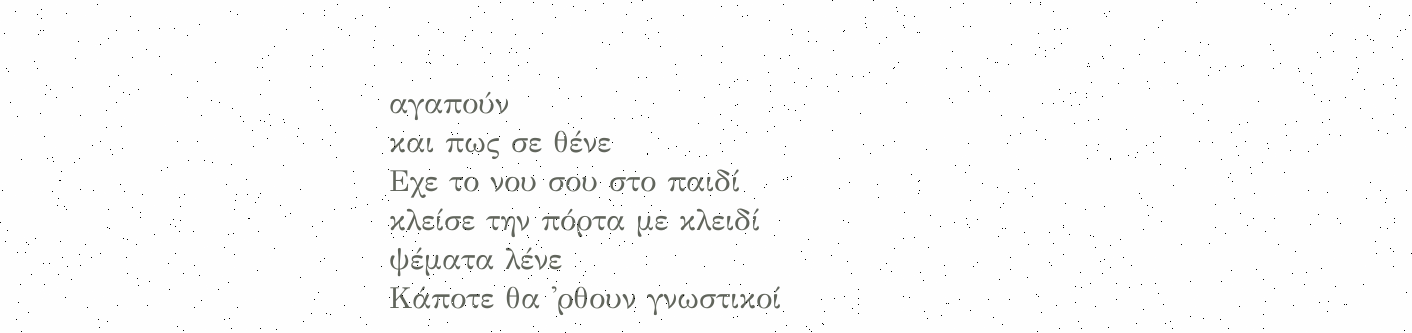αγαπούν
και πως σε θένε
Εχε το νου σου στο παιδί
κλείσε την πόρτα με κλειδί
ψέματα λένε
Κάποτε θα 'ρθουν γνωστικοί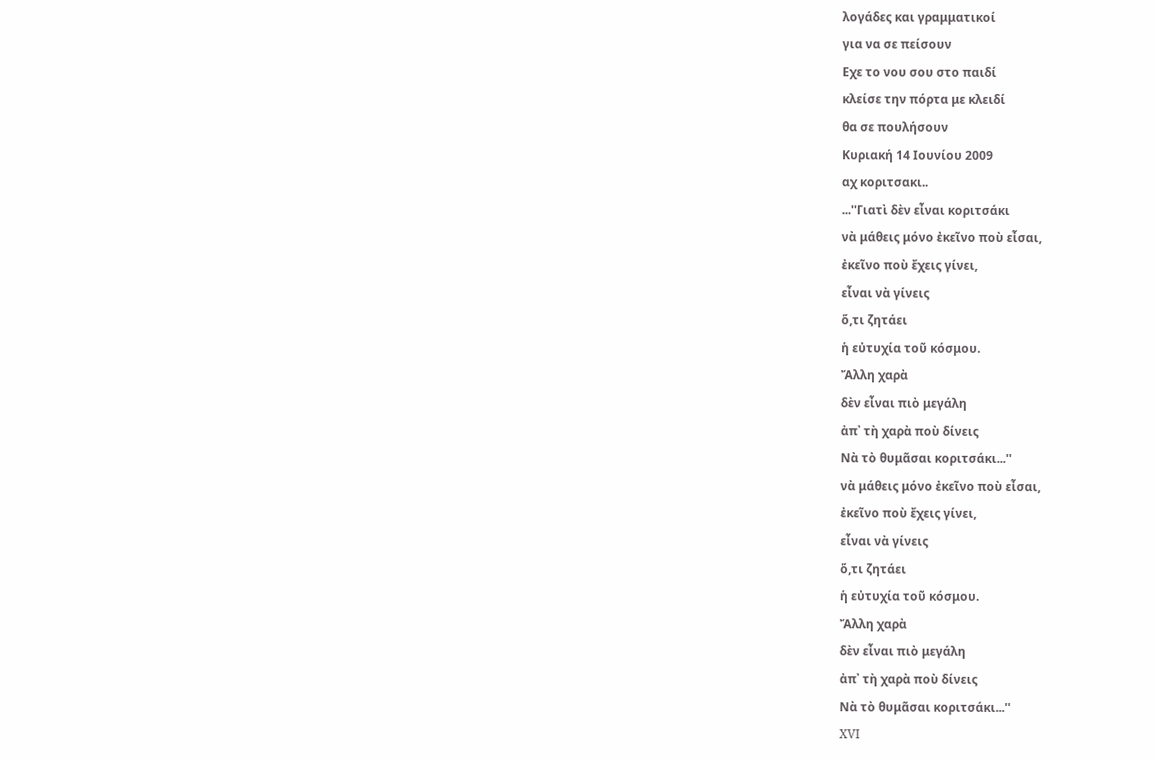λογάδες και γραμματικοί
για να σε πείσουν
Εχε το νου σου στο παιδί
κλείσε την πόρτα με κλειδί
θα σε πουλήσουν
Κυριακή 14 Ιουνίου 2009
αχ κοριτσακι..
...''Γιατὶ δὲν εἶναι κοριτσάκι
νὰ μάθεις μόνο ἐκεῖνο ποὺ εἶσαι,
ἐκεῖνο ποὺ ἔχεις γίνει,
εἶναι νὰ γίνεις
ὅ,τι ζητάει
ἡ εὐτυχία τοῦ κόσμου.
Ἄλλη χαρὰ
δὲν εἶναι πιὸ μεγάλη
ἀπ᾿ τὴ χαρὰ ποὺ δίνεις
Νὰ τὸ θυμᾶσαι κοριτσάκι...''
νὰ μάθεις μόνο ἐκεῖνο ποὺ εἶσαι,
ἐκεῖνο ποὺ ἔχεις γίνει,
εἶναι νὰ γίνεις
ὅ,τι ζητάει
ἡ εὐτυχία τοῦ κόσμου.
Ἄλλη χαρὰ
δὲν εἶναι πιὸ μεγάλη
ἀπ᾿ τὴ χαρὰ ποὺ δίνεις
Νὰ τὸ θυμᾶσαι κοριτσάκι...''
XVI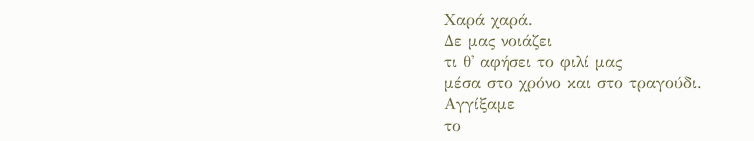Χαρά χαρά.
Δε μας νοιάζει
τι θ' αφήσει το φιλί μας
μέσα στο χρόνο και στο τραγούδι.
Αγγίξαμε
το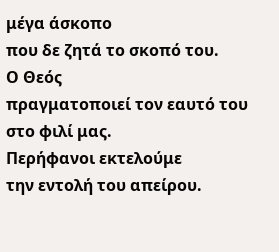μέγα άσκοπο
που δε ζητά το σκοπό του.
Ο Θεός
πραγματοποιεί τον εαυτό του
στο φιλί μας.
Περήφανοι εκτελούμε
την εντολή του απείρου.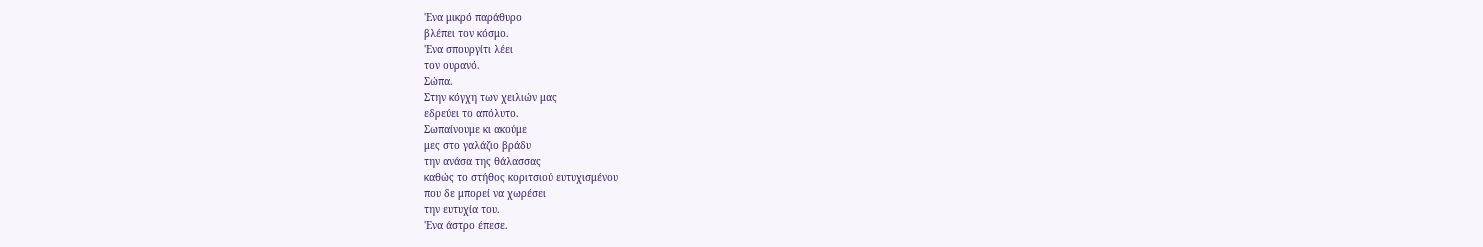'Ενα μικρό παράθυρο
βλέπει τον κόσμο.
'Ενα σπουργίτι λέει
τον ουρανό.
Σώπα.
Στην κόγχη των χειλιών μας
εδρεύει το απόλυτο.
Σωπαίνουμε κι ακούμε
μες στο γαλάζιο βράδυ
την ανάσα της θάλασσας
καθώς το στήθος κοριτσιού ευτυχισμένου
που δε μπορεί να χωρέσει
την ευτυχία του.
'Ενα άστρο έπεσε.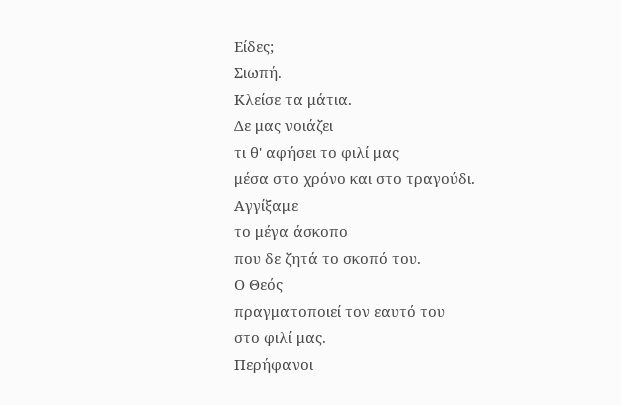Είδες;
Σιωπή.
Κλείσε τα μάτια.
Δε μας νοιάζει
τι θ' αφήσει το φιλί μας
μέσα στο χρόνο και στο τραγούδι.
Αγγίξαμε
το μέγα άσκοπο
που δε ζητά το σκοπό του.
Ο Θεός
πραγματοποιεί τον εαυτό του
στο φιλί μας.
Περήφανοι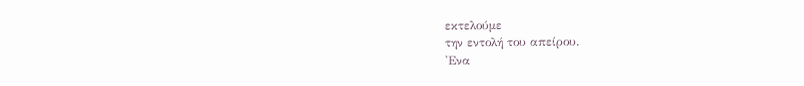εκτελούμε
την εντολή του απείρου.
'Ενα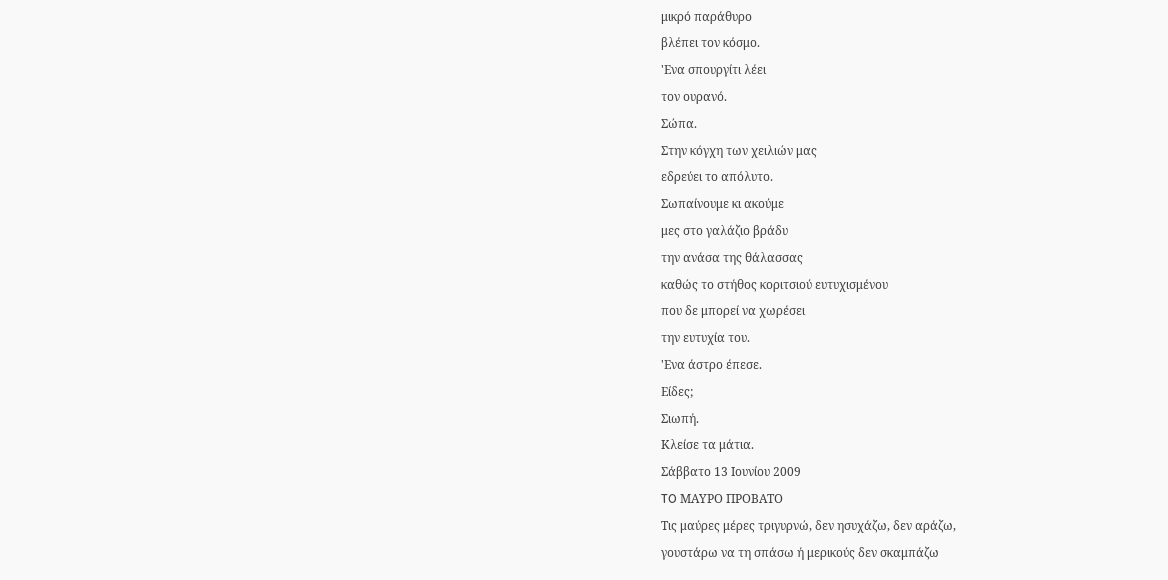μικρό παράθυρο
βλέπει τον κόσμο.
'Ενα σπουργίτι λέει
τον ουρανό.
Σώπα.
Στην κόγχη των χειλιών μας
εδρεύει το απόλυτο.
Σωπαίνουμε κι ακούμε
μες στο γαλάζιο βράδυ
την ανάσα της θάλασσας
καθώς το στήθος κοριτσιού ευτυχισμένου
που δε μπορεί να χωρέσει
την ευτυχία του.
'Ενα άστρο έπεσε.
Είδες;
Σιωπή.
Κλείσε τα μάτια.
Σάββατο 13 Ιουνίου 2009
TO ΜΑΥΡΟ ΠΡΟΒΑΤΟ
Τις μαύρες μέρες τριγυρνώ, δεν ησυχάζω, δεν αράζω,
γουστάρω να τη σπάσω ή μερικούς δεν σκαμπάζω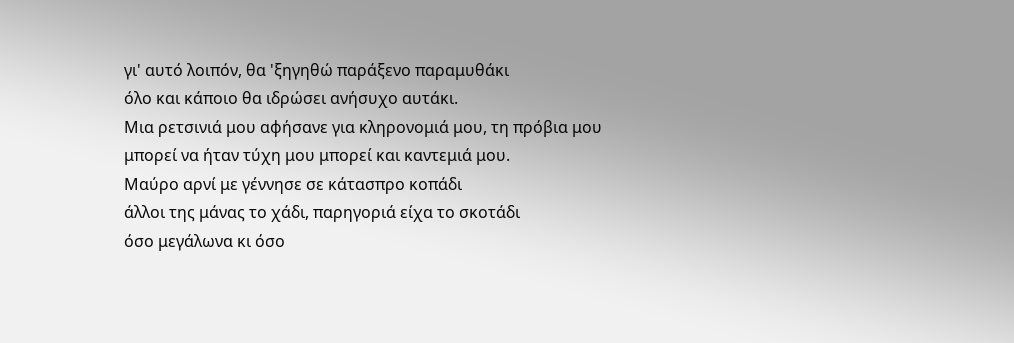γι' αυτό λοιπόν, θα 'ξηγηθώ παράξενο παραμυθάκι
όλο και κάποιο θα ιδρώσει ανήσυχο αυτάκι.
Μια ρετσινιά μου αφήσανε για κληρονομιά μου, τη πρόβια μου
μπορεί να ήταν τύχη μου μπορεί και καντεμιά μου.
Μαύρο αρνί με γέννησε σε κάτασπρο κοπάδι
άλλοι της μάνας το χάδι, παρηγοριά είχα το σκοτάδι
όσο μεγάλωνα κι όσο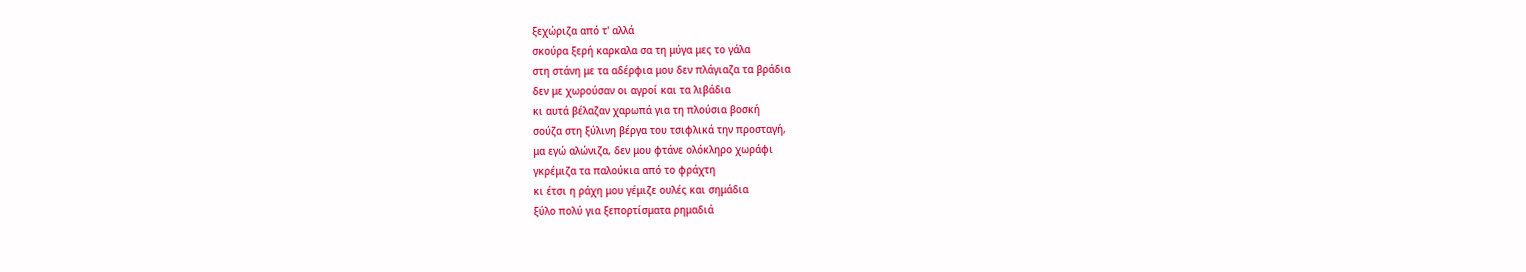ξεχώριζα από τ' αλλά
σκούρα ξερή καρκαλα σα τη μύγα μες το γάλα
στη στάνη με τα αδέρφια μου δεν πλάγιαζα τα βράδια
δεν με χωρούσαν οι αγροί και τα λιβάδια
κι αυτά βέλαζαν χαρωπά για τη πλούσια βοσκή
σούζα στη ξύλινη βέργα του τσιφλικά την προσταγή,
μα εγώ αλώνιζα, δεν μου φτάνε ολόκληρο χωράφι
γκρέμιζα τα παλούκια από το φράχτη
κι έτσι η ράχη μου γέμιζε ουλές και σημάδια
ξύλο πολύ για ξεπορτίσματα ρημαδιά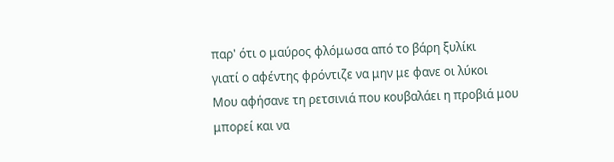παρ' ότι ο μαύρος φλόμωσα από το βάρη ξυλίκι
γιατί ο αφέντης φρόντιζε να μην με φανε οι λύκοι
Μου αφήσανε τη ρετσινιά που κουβαλάει η προβιά μου
μπορεί και να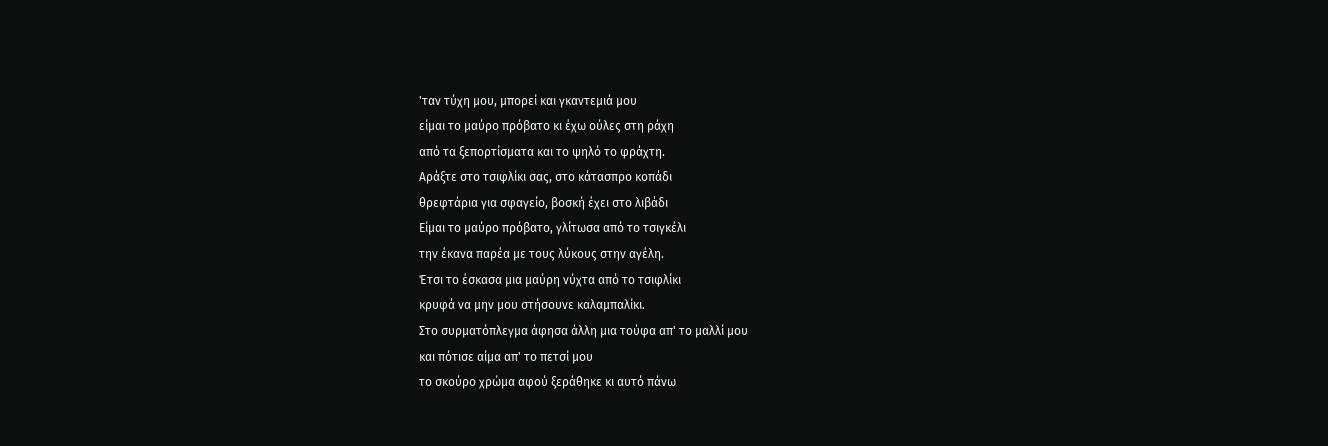'ταν τύχη μου, μπορεί και γκαντεμιά μου
είμαι το μαύρο πρόβατο κι έχω ούλες στη ράχη
από τα ξεπορτίσματα και το ψηλό το φράχτη.
Αράξτε στο τσιφλίκι σας, στο κάτασπρο κοπάδι
θρεφτάρια για σφαγείο, βοσκή έχει στο λιβάδι
Είμαι το μαύρο πρόβατο, γλίτωσα από το τσιγκέλι
την έκανα παρέα με τους λύκους στην αγέλη.
Έτσι το έσκασα μια μαύρη νύχτα από το τσιφλίκι
κρυφά να μην μου στήσουνε καλαμπαλίκι.
Στο συρματόπλεγμα άφησα άλλη μια τούφα απ' το μαλλί μου
και πότισε αίμα απ' το πετσί μου
το σκούρο χρώμα αφού ξεράθηκε κι αυτό πάνω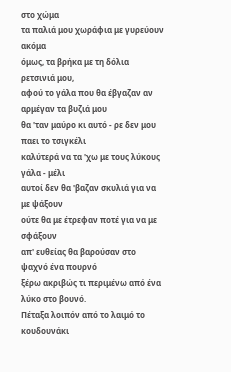στο χώμα
τα παλιά μου χωράφια με γυρεύουν ακόμα
όμως, τα βρήκα με τη δόλια ρετσινιά μου,
αφού το γάλα που θα έβγαζαν αν αρμέγαν τα βυζιά μου
θα 'ταν μαύρο κι αυτό - ρε δεν μου παει το τσιγκέλι
καλύτερά να τα 'χω με τους λύκους γάλα - μέλι
αυτοί δεν θα 'βαζαν σκυλιά για να με ψάξουν
ούτε θα με έτρεφαν ποτέ για να με σφάξουν
απ' ευθείας θα βαρούσαν στο ψαχνό ένα πουρνό
ξέρω ακριβώς τι περιμένω από ένα λύκο στο βουνό.
Πέταξα λοιπόν από το λαιμό το κουδουνάκι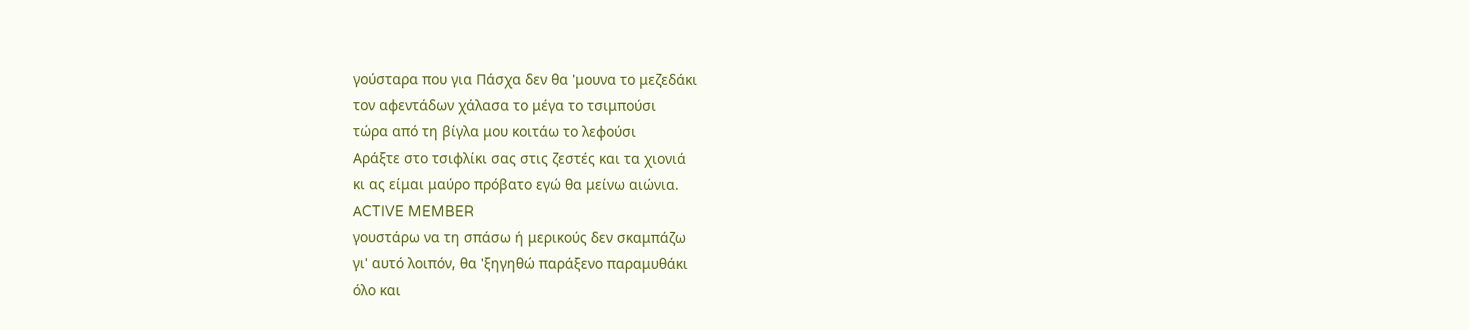γούσταρα που για Πάσχα δεν θα 'μουνα το μεζεδάκι
τον αφεντάδων χάλασα το μέγα το τσιμπούσι
τώρα από τη βίγλα μου κοιτάω το λεφούσι
Αράξτε στο τσιφλίκι σας στις ζεστές και τα χιονιά
κι ας είμαι μαύρο πρόβατο εγώ θα μείνω αιώνια.
ΑCTIVE MEMBER
γουστάρω να τη σπάσω ή μερικούς δεν σκαμπάζω
γι' αυτό λοιπόν, θα 'ξηγηθώ παράξενο παραμυθάκι
όλο και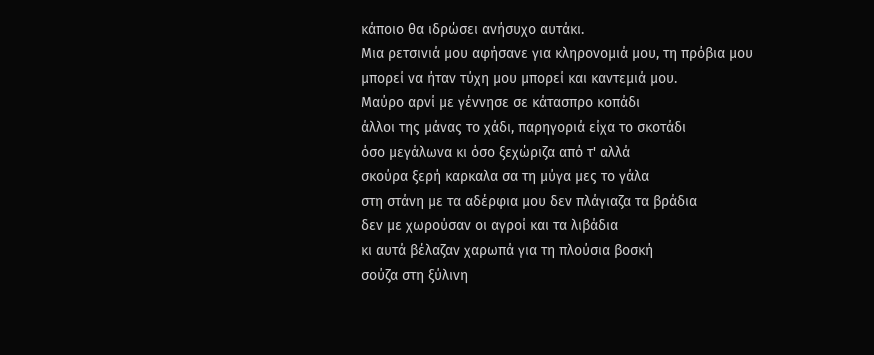κάποιο θα ιδρώσει ανήσυχο αυτάκι.
Μια ρετσινιά μου αφήσανε για κληρονομιά μου, τη πρόβια μου
μπορεί να ήταν τύχη μου μπορεί και καντεμιά μου.
Μαύρο αρνί με γέννησε σε κάτασπρο κοπάδι
άλλοι της μάνας το χάδι, παρηγοριά είχα το σκοτάδι
όσο μεγάλωνα κι όσο ξεχώριζα από τ' αλλά
σκούρα ξερή καρκαλα σα τη μύγα μες το γάλα
στη στάνη με τα αδέρφια μου δεν πλάγιαζα τα βράδια
δεν με χωρούσαν οι αγροί και τα λιβάδια
κι αυτά βέλαζαν χαρωπά για τη πλούσια βοσκή
σούζα στη ξύλινη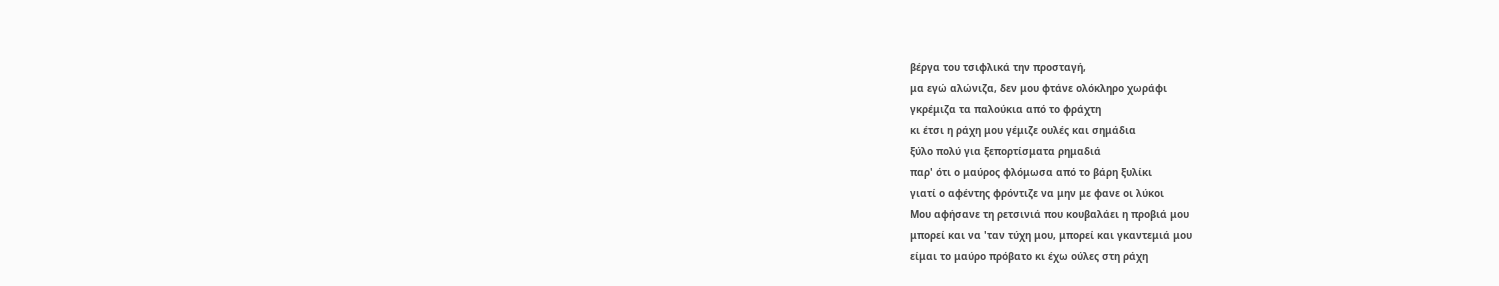βέργα του τσιφλικά την προσταγή,
μα εγώ αλώνιζα, δεν μου φτάνε ολόκληρο χωράφι
γκρέμιζα τα παλούκια από το φράχτη
κι έτσι η ράχη μου γέμιζε ουλές και σημάδια
ξύλο πολύ για ξεπορτίσματα ρημαδιά
παρ' ότι ο μαύρος φλόμωσα από το βάρη ξυλίκι
γιατί ο αφέντης φρόντιζε να μην με φανε οι λύκοι
Μου αφήσανε τη ρετσινιά που κουβαλάει η προβιά μου
μπορεί και να 'ταν τύχη μου, μπορεί και γκαντεμιά μου
είμαι το μαύρο πρόβατο κι έχω ούλες στη ράχη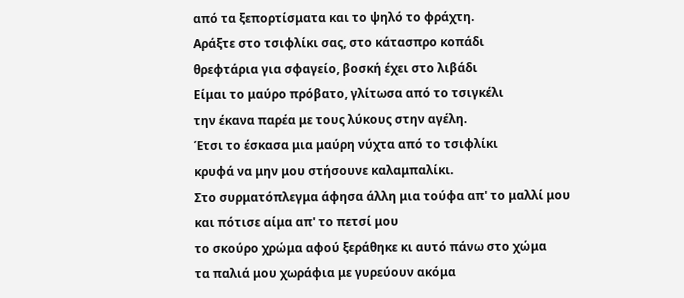από τα ξεπορτίσματα και το ψηλό το φράχτη.
Αράξτε στο τσιφλίκι σας, στο κάτασπρο κοπάδι
θρεφτάρια για σφαγείο, βοσκή έχει στο λιβάδι
Είμαι το μαύρο πρόβατο, γλίτωσα από το τσιγκέλι
την έκανα παρέα με τους λύκους στην αγέλη.
Έτσι το έσκασα μια μαύρη νύχτα από το τσιφλίκι
κρυφά να μην μου στήσουνε καλαμπαλίκι.
Στο συρματόπλεγμα άφησα άλλη μια τούφα απ' το μαλλί μου
και πότισε αίμα απ' το πετσί μου
το σκούρο χρώμα αφού ξεράθηκε κι αυτό πάνω στο χώμα
τα παλιά μου χωράφια με γυρεύουν ακόμα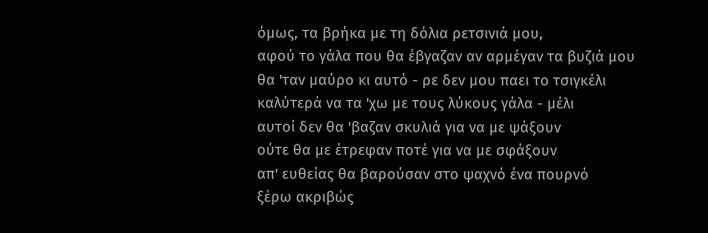όμως, τα βρήκα με τη δόλια ρετσινιά μου,
αφού το γάλα που θα έβγαζαν αν αρμέγαν τα βυζιά μου
θα 'ταν μαύρο κι αυτό - ρε δεν μου παει το τσιγκέλι
καλύτερά να τα 'χω με τους λύκους γάλα - μέλι
αυτοί δεν θα 'βαζαν σκυλιά για να με ψάξουν
ούτε θα με έτρεφαν ποτέ για να με σφάξουν
απ' ευθείας θα βαρούσαν στο ψαχνό ένα πουρνό
ξέρω ακριβώς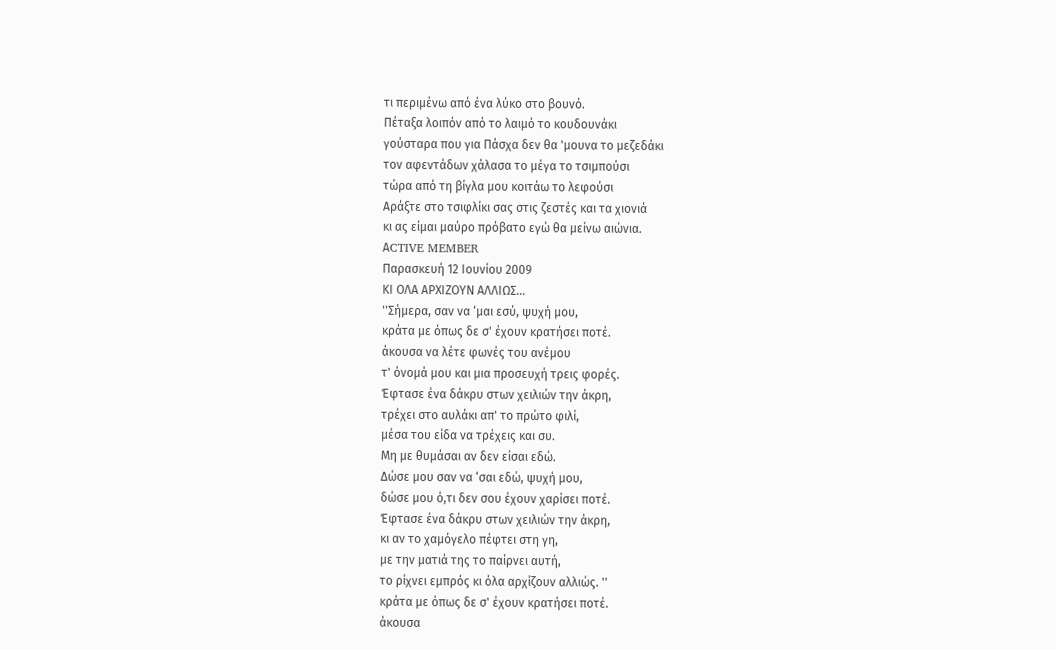τι περιμένω από ένα λύκο στο βουνό.
Πέταξα λοιπόν από το λαιμό το κουδουνάκι
γούσταρα που για Πάσχα δεν θα 'μουνα το μεζεδάκι
τον αφεντάδων χάλασα το μέγα το τσιμπούσι
τώρα από τη βίγλα μου κοιτάω το λεφούσι
Αράξτε στο τσιφλίκι σας στις ζεστές και τα χιονιά
κι ας είμαι μαύρο πρόβατο εγώ θα μείνω αιώνια.
ΑCTIVE MEMBER
Παρασκευή 12 Ιουνίου 2009
ΚΙ ΟΛΑ ΑΡΧΙΖΟΥΝ ΑΛΛΙΩΣ...
''Σήμερα, σαν να ‘μαι εσύ, ψυχή μου,
κράτα με όπως δε σ' έχουν κρατήσει ποτέ.
άκουσα να λέτε φωνές του ανέμου
τ' όνομά μου και μια προσευχή τρεις φορές.
Έφτασε ένα δάκρυ στων χειλιών την άκρη,
τρέχει στο αυλάκι απ' το πρώτο φιλί,
μέσα του είδα να τρέχεις και συ.
Μη με θυμάσαι αν δεν είσαι εδώ.
Δώσε μου σαν να ‘σαι εδώ, ψυχή μου,
δώσε μου ό,τι δεν σου έχουν χαρίσει ποτέ.
Έφτασε ένα δάκρυ στων χειλιών την άκρη,
κι αν το χαμόγελο πέφτει στη γη,
με την ματιά της το παίρνει αυτή,
το ρίχνει εμπρός κι όλα αρχίζουν αλλιώς. ''
κράτα με όπως δε σ' έχουν κρατήσει ποτέ.
άκουσα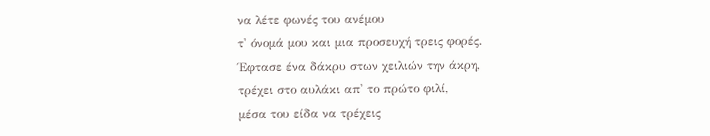να λέτε φωνές του ανέμου
τ' όνομά μου και μια προσευχή τρεις φορές.
Έφτασε ένα δάκρυ στων χειλιών την άκρη,
τρέχει στο αυλάκι απ' το πρώτο φιλί,
μέσα του είδα να τρέχεις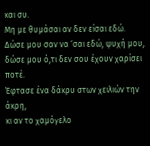και συ.
Μη με θυμάσαι αν δεν είσαι εδώ.
Δώσε μου σαν να ‘σαι εδώ, ψυχή μου,
δώσε μου ό,τι δεν σου έχουν χαρίσει ποτέ.
Έφτασε ένα δάκρυ στων χειλιών την άκρη,
κι αν το χαμόγελο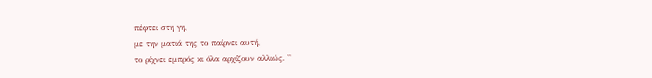πέφτει στη γη,
με την ματιά της το παίρνει αυτή,
το ρίχνει εμπρός κι όλα αρχίζουν αλλιώς. ''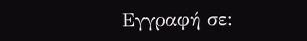Εγγραφή σε: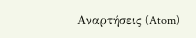Αναρτήσεις (Atom)